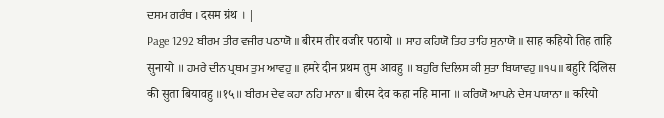ਦਸਮ ਗਰੰਥ । दसम ग्रंथ । |
Page 1292 ਬੀਰਮ ਤੀਰ ਵਜੀਰ ਪਠਾਯੋ ॥ बीरम तीर वजीर पठायो ॥ ਸਾਹ ਕਹਿਯੋ ਤਿਹ ਤਾਹਿ ਸੁਨਾਯੋ ॥ साह कहियो तिह ताहि सुनायो ॥ ਹਮਰੇ ਦੀਨ ਪ੍ਰਥਮ ਤੁਮ ਆਵਹੁ ॥ हमरे दीन प्रथम तुम आवहु ॥ ਬਹੁਰਿ ਦਿਲਿਸ ਕੀ ਸੁਤਾ ਬਿਯਾਵਹੁ ॥੧੫॥ बहुरि दिलिस की सुता बियावहु ॥१५॥ ਬੀਰਮ ਦੇਵ ਕਹਾ ਨਹਿ ਮਾਨਾ ॥ बीरम देव कहा नहि माना ॥ ਕਰਿਯੋ ਆਪਨੇ ਦੇਸ ਪਯਾਨਾ ॥ करियो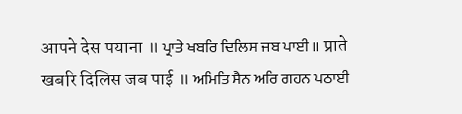आपने देस पयाना ॥ ਪ੍ਰਾਤੇ ਖਬਰਿ ਦਿਲਿਸ ਜਬ ਪਾਈ ॥ प्राते खबरि दिलिस जब पाई ॥ ਅਮਿਤਿ ਸੈਨ ਅਰਿ ਗਹਨ ਪਠਾਈ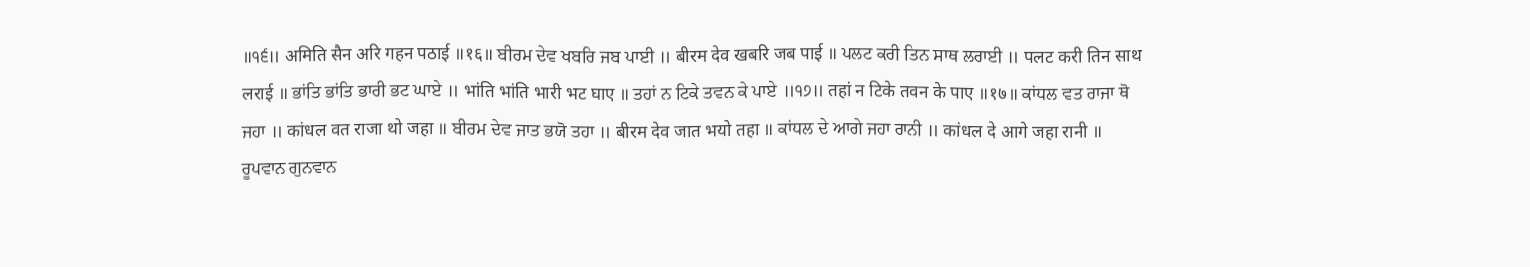॥੧੬॥ अमिति सैन अरि गहन पठाई ॥१६॥ ਬੀਰਮ ਦੇਵ ਖਬਰਿ ਜਬ ਪਾਈ ॥ बीरम देव खबरि जब पाई ॥ ਪਲਟ ਕਰੀ ਤਿਨ ਸਾਥ ਲਰਾਈ ॥ पलट करी तिन साथ लराई ॥ ਭਾਂਤਿ ਭਾਂਤਿ ਭਾਰੀ ਭਟ ਘਾਏ ॥ भांति भांति भारी भट घाए ॥ ਤਹਾਂ ਨ ਟਿਕੇ ਤਵਨ ਕੇ ਪਾਏ ॥੧੭॥ तहां न टिके तवन के पाए ॥१७॥ ਕਾਂਧਲ ਵਤ ਰਾਜਾ ਥੋ ਜਹਾ ॥ कांधल वत राजा थो जहा ॥ ਬੀਰਮ ਦੇਵ ਜਾਤ ਭਯੋ ਤਹਾ ॥ बीरम देव जात भयो तहा ॥ ਕਾਂਧਲ ਦੇ ਆਗੇ ਜਹਾ ਰਾਨੀ ॥ कांधल दे आगे जहा रानी ॥ ਰੂਪਵਾਨ ਗੁਨਵਾਨ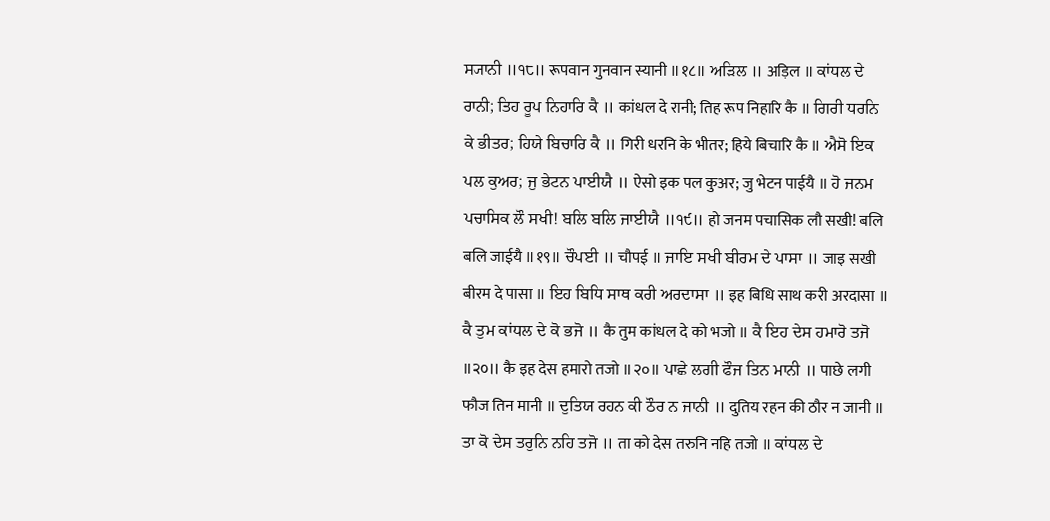ਸ੍ਯਾਨੀ ॥੧੮॥ रूपवान गुनवान स्यानी ॥१८॥ ਅੜਿਲ ॥ अड़िल ॥ ਕਾਂਧਲ ਦੇ ਰਾਨੀ; ਤਿਹ ਰੂਪ ਨਿਹਾਰਿ ਕੈ ॥ कांधल दे रानी; तिह रूप निहारि कै ॥ ਗਿਰੀ ਧਰਨਿ ਕੇ ਭੀਤਰ; ਹਿਯੇ ਬਿਚਾਰਿ ਕੈ ॥ गिरी धरनि के भीतर; हिये बिचारि कै ॥ ਐਸੋ ਇਕ ਪਲ ਕੁਅਰ; ਜੁ ਭੇਟਨ ਪਾਈਯੈ ॥ ऐसो इक पल कुअर; जु भेटन पाईयै ॥ ਹੋ ਜਨਮ ਪਚਾਸਿਕ ਲੌ ਸਖੀ! ਬਲਿ ਬਲਿ ਜਾਈਯੈ ॥੧੯॥ हो जनम पचासिक लौ सखी! बलि बलि जाईयै ॥१९॥ ਚੌਪਈ ॥ चौपई ॥ ਜਾਇ ਸਖੀ ਬੀਰਮ ਦੇ ਪਾਸਾ ॥ जाइ सखी बीरम दे पासा ॥ ਇਹ ਬਿਧਿ ਸਾਥ ਕਰੀ ਅਰਦਾਸਾ ॥ इह बिधि साथ करी अरदासा ॥ ਕੈ ਤੁਮ ਕਾਂਧਲ ਦੇ ਕੋ ਭਜੋ ॥ कै तुम कांधल दे को भजो ॥ ਕੈ ਇਹ ਦੇਸ ਹਮਾਰੋ ਤਜੋ ॥੨੦॥ कै इह देस हमारो तजो ॥२०॥ ਪਾਛੇ ਲਗੀ ਫੌਜ ਤਿਨ ਮਾਨੀ ॥ पाछे लगी फौज तिन मानी ॥ ਦੁਤਿਯ ਰਹਨ ਕੀ ਠੌਰ ਨ ਜਾਨੀ ॥ दुतिय रहन की ठौर न जानी ॥ ਤਾ ਕੋ ਦੇਸ ਤਰੁਨਿ ਨਹਿ ਤਜੋ ॥ ता को देस तरुनि नहि तजो ॥ ਕਾਂਧਲ ਦੇ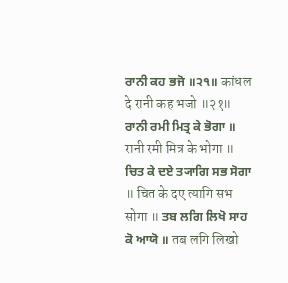ਰਾਨੀ ਕਹ ਭਜੋ ॥੨੧॥ कांधल दे रानी कह भजो ॥२१॥ ਰਾਨੀ ਰਮੀ ਮਿਤ੍ਰ ਕੇ ਭੋਗਾ ॥ रानी रमी मित्र के भोगा ॥ ਚਿਤ ਕੇ ਦਏ ਤ੍ਯਾਗਿ ਸਭ ਸੋਗਾ ॥ चित के दए त्यागि सभ सोगा ॥ ਤਬ ਲਗਿ ਲਿਖੋ ਸਾਹ ਕੋ ਆਯੋ ॥ तब लगि लिखो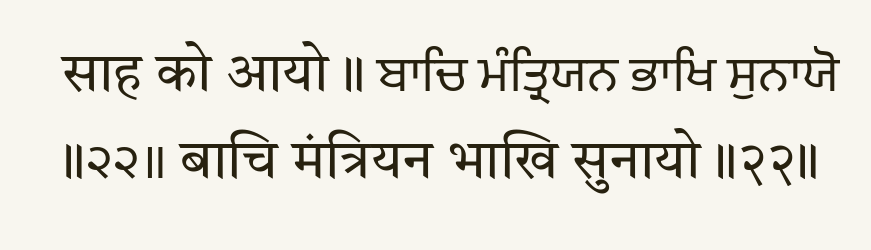साह को आयो ॥ ਬਾਚਿ ਮੰਤ੍ਰਿਯਨ ਭਾਖਿ ਸੁਨਾਯੋ ॥੨੨॥ बाचि मंत्रियन भाखि सुनायो ॥२२॥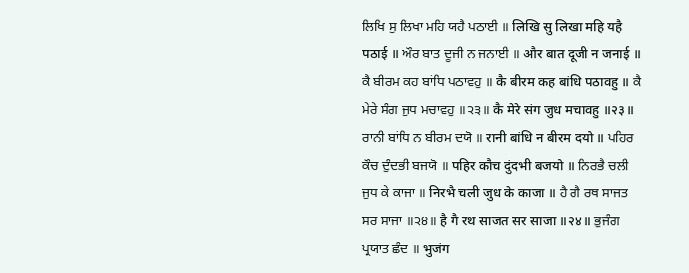ਲਿਖਿ ਸੁ ਲਿਖਾ ਮਹਿ ਯਹੈ ਪਠਾਈ ॥ लिखि सु लिखा महि यहै पठाई ॥ ਔਰ ਬਾਤ ਦੂਜੀ ਨ ਜਨਾਈ ॥ और बात दूजी न जनाई ॥ ਕੈ ਬੀਰਮ ਕਹ ਬਾਂਧਿ ਪਠਾਵਹੁ ॥ कै बीरम कह बांधि पठावहु ॥ ਕੈ ਮੇਰੇ ਸੰਗ ਜੁਧ ਮਚਾਵਹੁ ॥੨੩॥ कै मेरे संग जुध मचावहु ॥२३॥ ਰਾਨੀ ਬਾਂਧਿ ਨ ਬੀਰਮ ਦਯੋ ॥ रानी बांधि न बीरम दयो ॥ ਪਹਿਰ ਕੌਚ ਦੁੰਦਭੀ ਬਜਯੋ ॥ पहिर कौच दुंदभी बजयो ॥ ਨਿਰਭੈ ਚਲੀ ਜੁਧ ਕੇ ਕਾਜਾ ॥ निरभै चली जुध के काजा ॥ ਹੈ ਗੈ ਰਥ ਸਾਜਤ ਸਰ ਸਾਜਾ ॥੨੪॥ है गै रथ साजत सर साजा ॥२४॥ ਭੁਜੰਗ ਪ੍ਰਯਾਤ ਛੰਦ ॥ भुजंग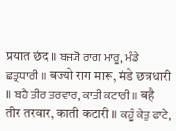प्रयात छंद ॥ ਬਜ੍ਯੋ ਰਾਗ ਮਾਰੂ, ਮੰਡੇ ਛਤ੍ਰਧਾਰੀ ॥ बज्यो राग मारू, मंडे छत्रधारी ॥ ਬਹੈ ਤੀਰ ਤਰਵਾਰ, ਕਾਤੀ ਕਟਾਰੀ ॥ बहै तीर तरवार, काती कटारी ॥ ਕਹੂੰ ਕੇਤੁ ਫਾਟੇ,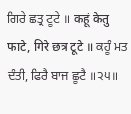ਗਿਰੇ ਛਤ੍ਰ ਟੂਟੇ ॥ कहूं केतु फाटे, गिरे छत्र टूटे ॥ ਕਹੂੰ ਮਤ ਦੰਤੀ, ਫਿਰੈ ਬਾਜ ਛੂਟੈ ॥੨੫॥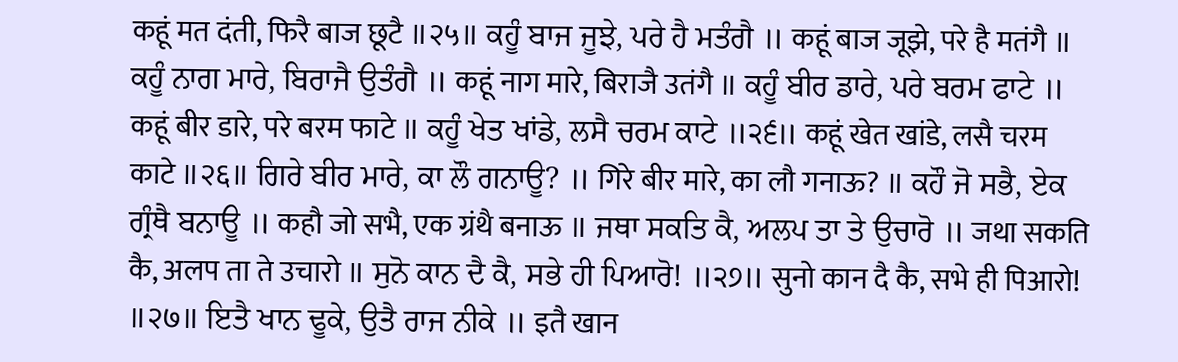कहूं मत दंती, फिरै बाज छूटै ॥२५॥ ਕਹੂੰ ਬਾਜ ਜੂਝੇ, ਪਰੇ ਹੈ ਮਤੰਗੈ ॥ कहूं बाज जूझे, परे है मतंगै ॥ ਕਹੂੰ ਨਾਗ ਮਾਰੇ, ਬਿਰਾਜੈ ਉਤੰਗੈ ॥ कहूं नाग मारे, बिराजै उतंगै ॥ ਕਹੂੰ ਬੀਰ ਡਾਰੇ, ਪਰੇ ਬਰਮ ਫਾਟੇ ॥ कहूं बीर डारे, परे बरम फाटे ॥ ਕਹੂੰ ਖੇਤ ਖਾਂਡੇ, ਲਸੈ ਚਰਮ ਕਾਟੇ ॥੨੬॥ कहूं खेत खांडे, लसै चरम काटे ॥२६॥ ਗਿਰੇ ਬੀਰ ਮਾਰੇ, ਕਾ ਲੌ ਗਨਾਊ? ॥ गिरे बीर मारे, का लौ गनाऊ? ॥ ਕਹੌ ਜੋ ਸਭੈ, ਏਕ ਗ੍ਰੰਥੈ ਬਨਾਊ ॥ कहौ जो सभै, एक ग्रंथै बनाऊ ॥ ਜਥਾ ਸਕਤਿ ਕੈ, ਅਲਪ ਤਾ ਤੇ ਉਚਾਰੋ ॥ जथा सकति कै, अलप ता ते उचारो ॥ ਸੁਨੋ ਕਾਨ ਦੈ ਕੈ, ਸਭੇ ਹੀ ਪਿਆਰੋ! ॥੨੭॥ सुनो कान दै कै, सभे ही पिआरो! ॥२७॥ ਇਤੈ ਖਾਨ ਢੂਕੇ, ਉਤੈ ਰਾਜ ਨੀਕੇ ॥ इतै खान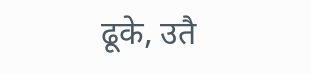ढूके, उतै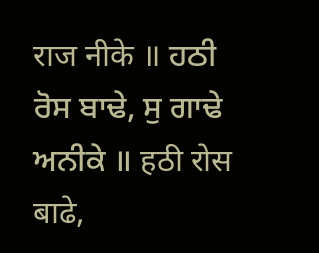राज नीके ॥ ਹਠੀ ਰੋਸ ਬਾਢੇ, ਸੁ ਗਾਢੇ ਅਨੀਕੇ ॥ हठी रोस बाढे,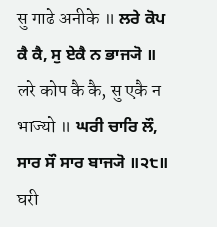सु गाढे अनीके ॥ ਲਰੇ ਕੋਪ ਕੈ ਕੈ, ਸੁ ਏਕੈ ਨ ਭਾਜ੍ਯੋ ॥ लरे कोप कै कै, सु एकै न भाज्यो ॥ ਘਰੀ ਚਾਰਿ ਲੌ, ਸਾਰ ਸੌ ਸਾਰ ਬਾਜ੍ਯੋ ॥੨੮॥ घरी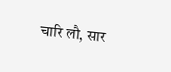चारि लौ, सार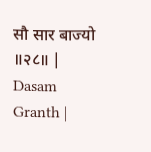सौ सार बाज्यो ॥२८॥ |
Dasam Granth |